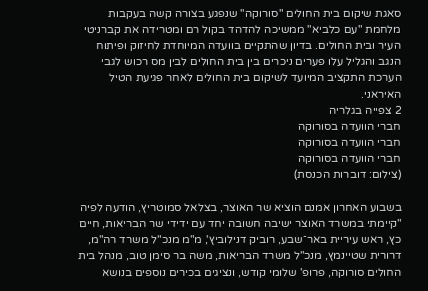סאגת שיקום בית החולים "סורוקה" שנפגע בצורה קשה בעקבות מלחמת "עם כלביא" ממשיכה להדהד בקול רם ומטרידה את קברניטי העיר ובית החולים. בדיון שהתקיים בוועדה המיוחדת לחיזוק ופיתוח הנגב והגליל עלו פערים ניכרים בין בית החולים לבין מס רכוש לגבי הערכת התקציב המיועד לשיקום בית החולים לאחר פגיעת הטיל האיראני.
2 צפייה בגלריה
חברי הוועדה בסורוקה
חברי הוועדה בסורוקה
חברי הוועדה בסורוקה
(צילום: דוברות הכנסת)

בשבוע האחרון אמנם הוציא שר האוצר, בצלאל סמוטריץ, הודעה לפיה "קיימתי במשרד האוצר ישיבה חשובה יחד עם ידידי שר הבריאות, חיים כץ, ראש עיריית באר־שבע, רוביק דנילוביץ', מ"מ מנכ"ל משרד רה"מ, דרורית שטיינמץ, מנכ"ל משרד הבריאות, משה בר סימן טוב, מנהל בית החולים סורוקה, פרופ' שלומי קודש, ונציגים בכירים נוספים בנושא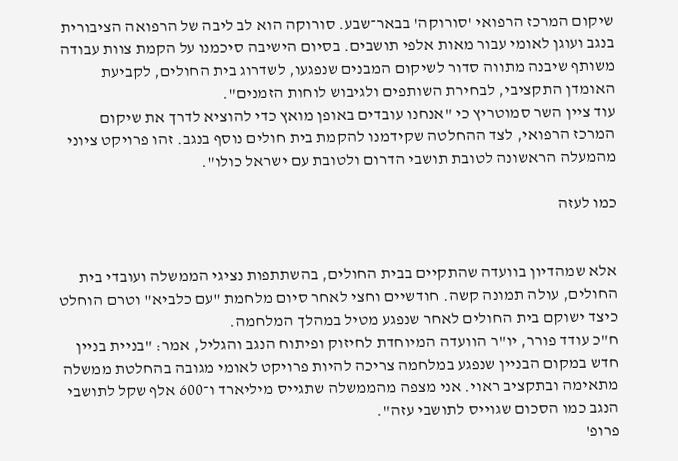שיקום המרכז הרפואי 'סורוקה' בבאר־שבע. סורוקה הוא לב ליבה של הרפואה הציבורית בנגב ועוגן לאומי עבור מאות אלפי תושבים. בסיום הישיבה סיכמנו על הקמת צוות עבודה משותף שיבנה מתווה סדור לשיקום המבנים שנפגעו, לשדרוג בית החולים, לקביעת האומדן התקציבי, לבחירת השותפים ולגיבוש לוחות הזמנים".
עוד ציין השר סמוטריץ כי "אנחנו עובדים באופן מואץ כדי להוציא לדרך את שיקום המרכז הרפואי, לצד ההחלטה שקידמנו להקמת בית חולים נוסף בנגב. זהו פרויקט ציוני מהמעלה הראשונה לטובת תושבי הדרום ולטובת עם ישראל כולו".

כמו לעזה


אלא שמהדיון בוועדה שהתקיים בבית החולים, בהשתתפות נציגי הממשלה ועובדי בית החולים, עולה תמונה קשה. חודשיים וחצי לאחר סיום מלחמת "עם כלביא" וטרם הוחלט כיצד ישוקם בית החולים לאחר שנפגע מטיל במהלך המלחמה.
ח"כ עודד פורר, יו"ר הוועדה המיוחדת לחיזוק ופיתוח הנגב והגליל, אמר: "בניית בניין חדש במקום הבניין שנפגע במלחמה צריכה להיות פרויקט לאומי מגובה בהחלטת ממשלה מתאימה ובתקציב ראוי. אני מצפה מהממשלה שתגייס מיליארד ו־600 אלף שקל לתושבי הנגב כמו הסכום שגוייס לתושבי עזה".
פרופ'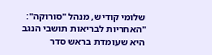שלומי קודיש, מנהל "סורוקה": "האחריות לבריאות תושבי הנגב היא שעומדת בראש סדר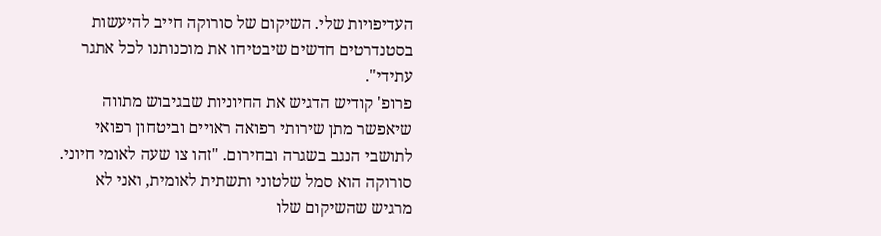העדיפויות שלי. השיקום של סורוקה חייב להיעשות בסטנדרטים חדשים שיבטיחו את מוכנותנו לכל אתגר עתידי".
פרופ' קודיש הדגיש את החיוניות שבגיבוש מתווה שיאפשר מתן שירותי רפואה ראויים וביטחון רפואי לתושבי הנגב בשגרה ובחירום. "זהו צו שעה לאומי חיוני. סורוקה הוא סמל שלטוני ותשתית לאומית, ואני לא מרגיש שהשיקום שלו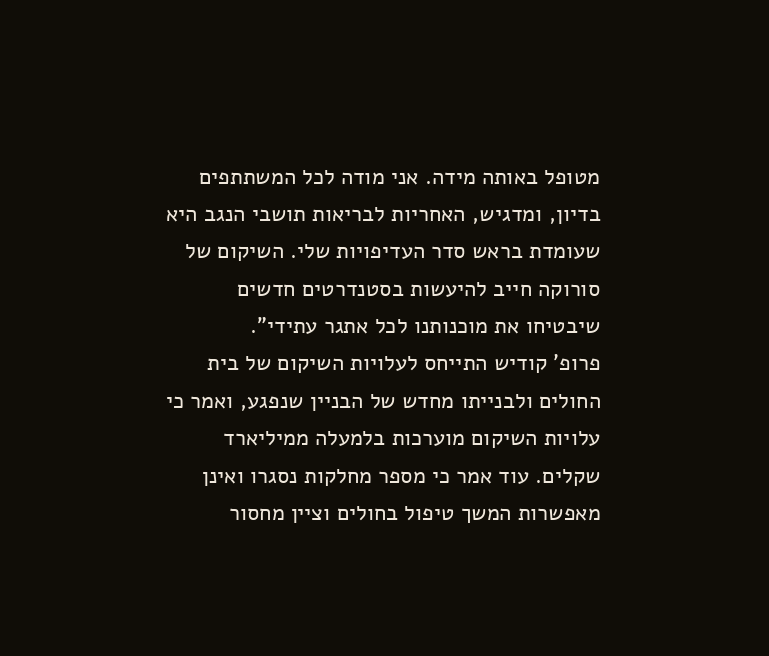מטופל באותה מידה. אני מודה לכל המשתתפים בדיון, ומדגיש, האחריות לבריאות תושבי הנגב היא שעומדת בראש סדר העדיפויות שלי. השיקום של סורוקה חייב להיעשות בסטנדרטים חדשים שיבטיחו את מוכנותנו לכל אתגר עתידי".
פרופ' קודיש התייחס לעלויות השיקום של בית החולים ולבנייתו מחדש של הבניין שנפגע, ואמר כי עלויות השיקום מוערכות בלמעלה ממיליארד שקלים. עוד אמר כי מספר מחלקות נסגרו ואינן מאפשרות המשך טיפול בחולים וציין מחסור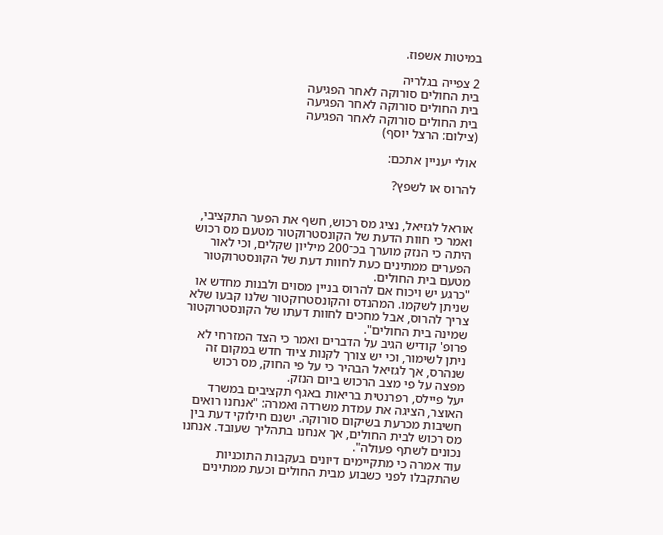במיטות אשפוז.

2 צפייה בגלריה
בית החולים סורוקה לאחר הפגיעה
בית החולים סורוקה לאחר הפגיעה
בית החולים סורוקה לאחר הפגיעה
(צילום: הרצל יוסף)

אולי יעניין אתכם:

להרוס או לשפץ?


אוראל לגזיאל, נציג מס רכוש, חשף את הפער התקציבי, ואמר כי חוות הדעת של הקונסטרוקטור מטעם מס רכוש היתה כי הנזק מוערך בכ־200 מיליון שקלים, וכי לאור הפערים ממתינים כעת לחוות דעת של הקונסטרוקטור מטעם בית החולים.
"כרגע יש ויכוח אם להרוס בניין מסוים ולבנות מחדש או שניתן לשקמו. המהנדס והקונסטרוקטור שלנו קבעו שלא צריך להרוס, אבל מחכים לחוות דעתו של הקונסטרוקטור שמינה בית החולים".
פרופ' קודיש הגיב על הדברים ואמר כי הצד המזרחי לא ניתן לשימור, וכי יש צורך לקנות ציוד חדש במקום זה שנהרס, אך לגזיאל הבהיר כי על פי החוק, מס רכוש מפצה על פי מצב הרכוש ביום הנזק.
יעל פיילס, רפרנטית בריאות באגף תקציבים במשרד האוצר, הציגה את עמדת משרדה ואמרה: "אנחנו רואים חשיבות מכרעת בשיקום סורוקה. ישנם חילוקי דעת בין מס רכוש לבית החולים, אך אנחנו בתהליך שעובד. אנחנו נכונים לשתף פעולה".
עוד אמרה כי מתקיימים דיונים בעקבות התוכניות שהתקבלו לפני כשבוע מבית החולים וכעת ממתינים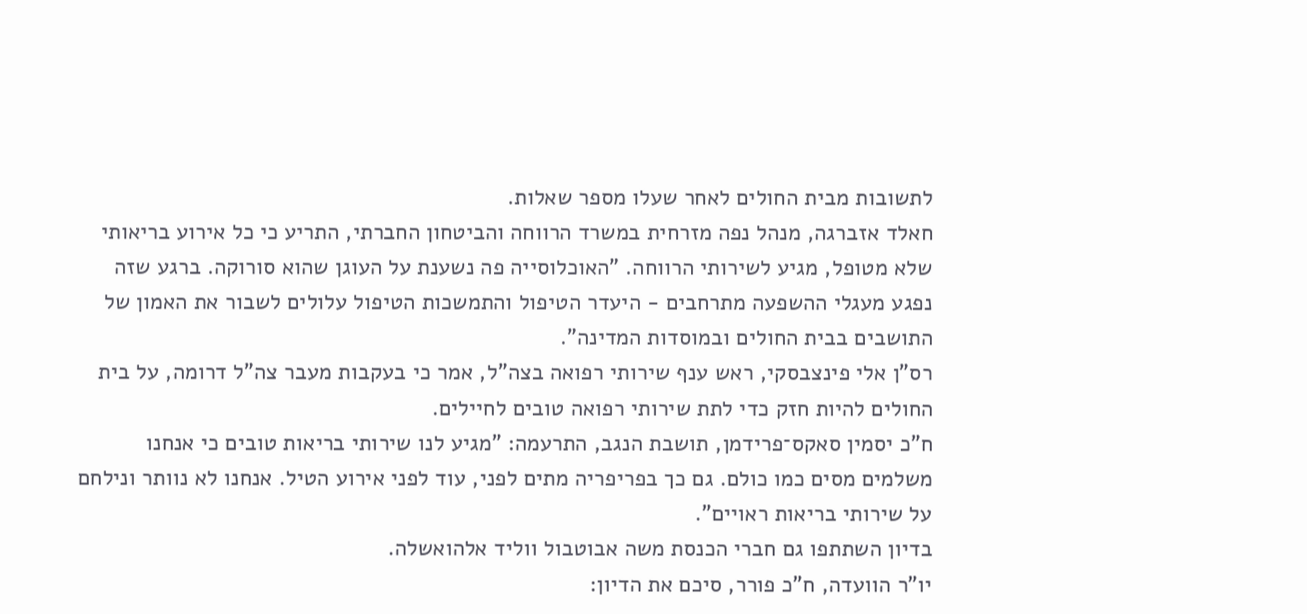לתשובות מבית החולים לאחר שעלו מספר שאלות.
חאלד אזברגה, מנהל נפה מזרחית במשרד הרווחה והביטחון החברתי, התריע כי כל אירוע בריאותי שלא מטופל, מגיע לשירותי הרווחה. "האוכלוסייה פה נשענת על העוגן שהוא סורוקה. ברגע שזה נפגע מעגלי ההשפעה מתרחבים - היעדר הטיפול והתמשכות הטיפול עלולים לשבור את האמון של התושבים בבית החולים ובמוסדות המדינה".
רס"ן אלי פינצבסקי, ראש ענף שירותי רפואה בצה"ל, אמר כי בעקבות מעבר צה"ל דרומה, על בית החולים להיות חזק כדי לתת שירותי רפואה טובים לחיילים.
ח"כ יסמין סאקס־פרידמן, תושבת הנגב, התרעמה: "מגיע לנו שירותי בריאות טובים כי אנחנו משלמים מסים כמו כולם. גם כך בפריפריה מתים לפני, עוד לפני אירוע הטיל. אנחנו לא נוותר ונילחם על שירותי בריאות ראויים".
בדיון השתתפו גם חברי הכנסת משה אבוטבול ווליד אלהואשלה.
יו"ר הוועדה, ח"כ פורר, סיכם את הדיון: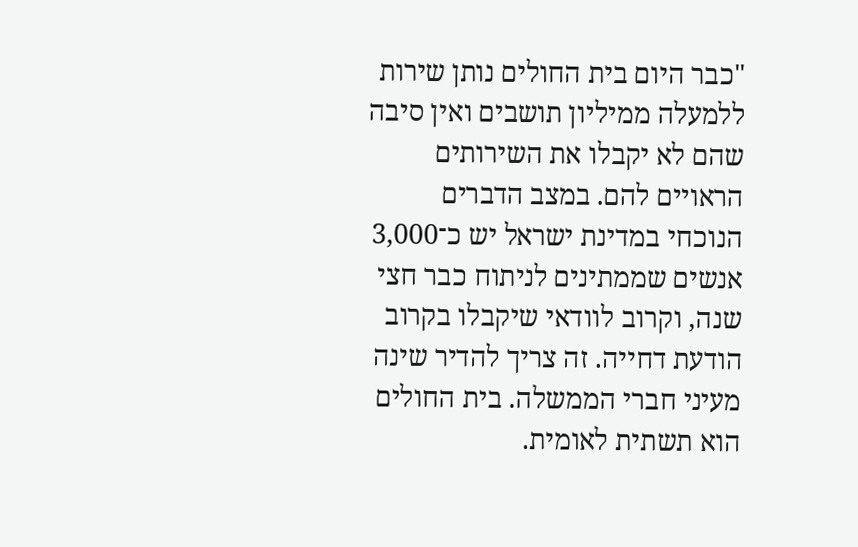"כבר היום בית החולים נותן שירות ללמעלה ממיליון תושבים ואין סיבה שהם לא יקבלו את השירותים הראויים להם. במצב הדברים הנוכחי במדינת ישראל יש כ־3,000 אנשים שממתינים לניתוח כבר חצי שנה, וקרוב לוודאי שיקבלו בקרוב הודעת דחייה. זה צריך להדיר שינה מעיני חברי הממשלה. בית החולים הוא תשתית לאומית.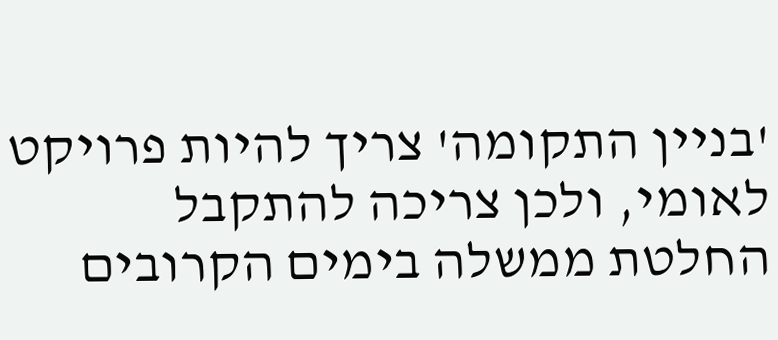'בניין התקומה' צריך להיות פרויקט לאומי, ולכן צריכה להתקבל החלטת ממשלה בימים הקרובים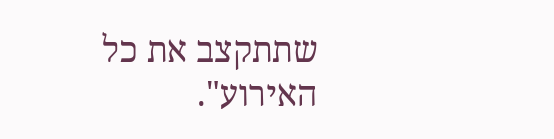שתתקצב את כל האירוע".